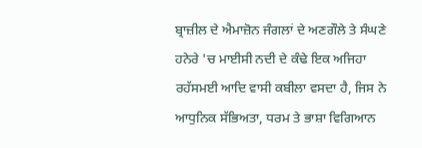ਬ੍ਰਾਜ਼ੀਲ ਦੇ ਐਮਾਜ਼ੋਨ ਜੰਗਲਾਂ ਦੇ ਅਣਗੌਲੇ ਤੇ ਸੰਘਣੇ ਹਨੇਰੇ 'ਚ ਮਾਈਸੀ ਨਦੀ ਦੇ ਕੰਢੇ ਇਕ ਅਜਿਹਾ ਰਹੱਸਮਈ ਆਦਿ ਵਾਸੀ ਕਬੀਲਾ ਵਸਦਾ ਹੈ, ਜਿਸ ਨੇ ਆਧੁਨਿਕ ਸੱਭਿਅਤਾ, ਧਰਮ ਤੇ ਭਾਸ਼ਾ ਵਿਗਿਆਨ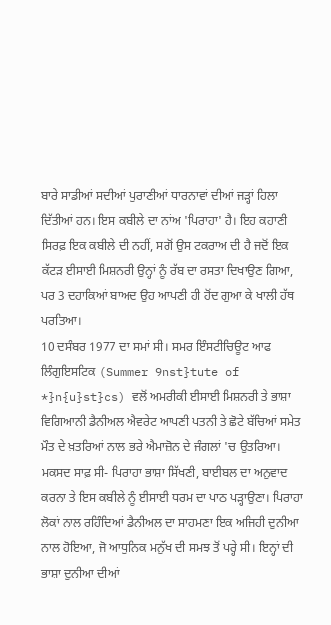ਬਾਰੇ ਸਾਡੀਆਂ ਸਦੀਆਂ ਪੁਰਾਣੀਆਂ ਧਾਰਨਾਵਾਂ ਦੀਆਂ ਜੜ੍ਹਾਂ ਹਿਲਾ ਦਿੱਤੀਆਂ ਹਨ। ਇਸ ਕਬੀਲੇ ਦਾ ਨਾਂਅ 'ਪਿਰਾਹਾ' ਹੈ। ਇਹ ਕਹਾਣੀ ਸਿਰਫ਼ ਇਕ ਕਬੀਲੇ ਦੀ ਨਹੀਂ, ਸਗੋਂ ਉਸ ਟਕਰਾਅ ਦੀ ਹੈ ਜਦੋਂ ਇਕ ਕੱਟੜ ਈਸਾਈ ਮਿਸ਼ਨਰੀ ਉਨ੍ਹਾਂ ਨੂੰ ਰੱਬ ਦਾ ਰਸਤਾ ਦਿਖਾਉਣ ਗਿਆ, ਪਰ 3 ਦਹਾਕਿਆਂ ਬਾਅਦ ਉਹ ਆਪਣੀ ਹੀ ਹੋਂਦ ਗੁਆ ਕੇ ਖਾਲੀ ਹੱਥ ਪਰਤਿਆ।
10 ਦਸੰਬਰ 1977 ਦਾ ਸਮਾਂ ਸੀ। ਸਮਰ ਇੰਸਟੀਚਿਊਟ ਆਫ ਲਿੰਗੁਇਸਟਿਕ (Summer 9nst}tute of *}n{u}st}cs) ਵਲੋਂ ਅਮਰੀਕੀ ਈਸਾਈ ਮਿਸ਼ਨਰੀ ਤੇ ਭਾਸ਼ਾ ਵਿਗਿਆਨੀ ਡੈਨੀਅਲ ਐਵਰੇਟ ਆਪਣੀ ਪਤਨੀ ਤੇ ਛੋਟੇ ਬੱਚਿਆਂ ਸਮੇਤ ਮੌਤ ਦੇ ਖ਼ਤਰਿਆਂ ਨਾਲ ਭਰੇ ਐਮਾਜ਼ੋਨ ਦੇ ਜੰਗਲਾਂ 'ਚ ਉਤਰਿਆ। ਮਕਸਦ ਸਾਫ਼ ਸੀ- ਪਿਰਾਹਾ ਭਾਸ਼ਾ ਸਿੱਖਣੀ, ਬਾਈਬਲ ਦਾ ਅਨੁਵਾਦ ਕਰਨਾ ਤੇ ਇਸ ਕਬੀਲੇ ਨੂੰ ਈਸਾਈ ਧਰਮ ਦਾ ਪਾਠ ਪੜ੍ਹਾਉਣਾ। ਪਿਰਾਹਾ ਲੋਕਾਂ ਨਾਲ ਰਹਿੰਦਿਆਂ ਡੈਨੀਅਲ ਦਾ ਸਾਹਮਣਾ ਇਕ ਅਜਿਹੀ ਦੁਨੀਆ ਨਾਲ ਹੋਇਆ, ਜੋ ਆਧੁਨਿਕ ਮਨੁੱਖ ਦੀ ਸਮਝ ਤੋਂ ਪਰ੍ਹੇ ਸੀ। ਇਨ੍ਹਾਂ ਦੀ ਭਾਸ਼ਾ ਦੁਨੀਆ ਦੀਆਂ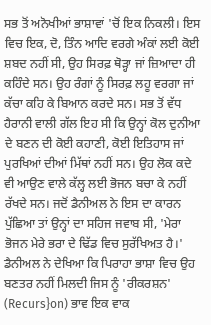ਸਭ ਤੋਂ ਅਨੋਖੀਆਂ ਭਾਸ਼ਾਵਾਂ 'ਚੋਂ ਇਕ ਨਿਕਲੀ। ਇਸ ਵਿਚ ਇਕ, ਦੋ, ਤਿੰਨ ਆਦਿ ਵਰਗੇ ਅੰਕਾਂ ਲਈ ਕੋਈ ਸ਼ਬਦ ਨਹੀਂ ਸੀ, ਉਹ ਸਿਰਫ਼ ਥੋੜ੍ਹਾ ਜਾਂ ਜ਼ਿਆਦਾ ਹੀ ਕਹਿੰਦੇ ਸਨ। ਉਹ ਰੰਗਾਂ ਨੂੰ ਸਿਰਫ਼ ਲਹੂ ਵਰਗਾ ਜਾਂ ਕੱਚਾ ਕਹਿ ਕੇ ਬਿਆਨ ਕਰਦੇ ਸਨ। ਸਭ ਤੋਂ ਵੱਧ ਹੈਰਾਨੀ ਵਾਲੀ ਗੱਲ ਇਹ ਸੀ ਕਿ ਉਨ੍ਹਾਂ ਕੋਲ ਦੁਨੀਆ ਦੇ ਬਣਨ ਦੀ ਕੋਈ ਕਹਾਣੀ, ਕੋਈ ਇਤਿਹਾਸ ਜਾਂ ਪੁਰਖਿਆਂ ਦੀਆਂ ਮਿੱਥਾਂ ਨਹੀਂ ਸਨ। ਉਹ ਲੋਕ ਕਦੇ ਵੀ ਆਉਣ ਵਾਲੇ ਕੱਲ੍ਹ ਲਈ ਭੋਜਨ ਬਚਾ ਕੇ ਨਹੀਂ ਰੱਖਦੇ ਸਨ। ਜਦੋਂ ਡੈਨੀਅਲ ਨੇ ਇਸ ਦਾ ਕਾਰਨ ਪੁੱਛਿਆ ਤਾਂ ਉਨ੍ਹਾਂ ਦਾ ਸਹਿਜ ਜਵਾਬ ਸੀ, 'ਮੇਰਾ ਭੋਜਨ ਮੇਰੇ ਭਰਾ ਦੇ ਢਿੱਡ ਵਿਚ ਸੁਰੱਖਿਅਤ ਹੈ।'
ਡੈਨੀਅਲ ਨੇ ਦੇਖਿਆ ਕਿ ਪਿਰਾਹਾ ਭਾਸ਼ਾ ਵਿਚ ਉਹ ਬਣਤਰ ਨਹੀਂ ਮਿਲਦੀ ਜਿਸ ਨੂੰ 'ਰੀਕਰਸ਼ਨ' (Recurs}on) ਭਾਵ ਇਕ ਵਾਕ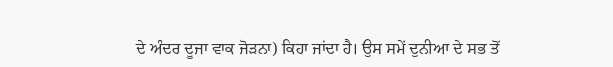ਦੇ ਅੰਦਰ ਦੂਜਾ ਵਾਕ ਜੋੜਨਾ) ਕਿਹਾ ਜਾਂਦਾ ਹੈ। ਉਸ ਸਮੇਂ ਦੁਨੀਆ ਦੇ ਸਭ ਤੋਂ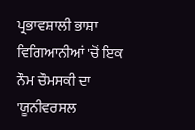ਪ੍ਰਭਾਵਸ਼ਾਲੀ ਭਾਸ਼ਾ ਵਿਗਿਆਨੀਆਂ 'ਚੋਂ ਇਕ ਨੌਮ ਚੌਮਸਕੀ ਦਾ 'ਯੂਨੀਵਰਸਲ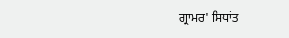ਗ੍ਰਾਮਰ' ਸਿਧਾਂਤ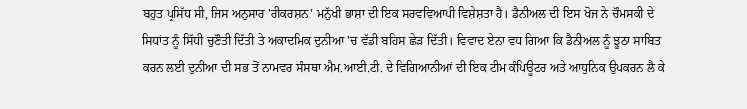ਬਹੁਤ ਪ੍ਰਸਿੱਧ ਸੀ, ਜਿਸ ਅਨੁਸਾਰ 'ਰੀਕਰਸ਼ਨ' ਮਨੁੱਖੀ ਭਾਸ਼ਾ ਦੀ ਇਕ ਸਰਵਵਿਆਪੀ ਵਿਸ਼ੇਸ਼ਤਾ ਹੈ। ਡੈਨੀਅਲ ਦੀ ਇਸ ਖੋਜ ਨੇ ਚੌਮਸਕੀ ਦੇ ਸਿਧਾਂਤ ਨੂੰ ਸਿੱਧੀ ਚੁਣੌਤੀ ਦਿੱਤੀ ਤੇ ਅਕਾਦਮਿਕ ਦੁਨੀਆ 'ਚ ਵੱਡੀ ਬਹਿਸ ਛੇੜ ਦਿੱਤੀ। ਵਿਵਾਦ ਏਨਾ ਵਧ ਗਿਆ ਕਿ ਡੈਨੀਅਲ ਨੂੰ ਝੂਠਾ ਸਾਬਿਤ ਕਰਨ ਲਈ ਦੁਨੀਆ ਦੀ ਸਭ ਤੋਂ ਨਾਮਵਰ ਸੰਸਥਾ ਐਮ.ਆਈ.ਟੀ. ਦੇ ਵਿਗਿਆਨੀਆਂ ਦੀ ਇਕ ਟੀਮ ਕੰਪਿਊਟਰ ਅਤੇ ਆਧੁਨਿਕ ਉਪਕਰਨ ਲੈ ਕੇ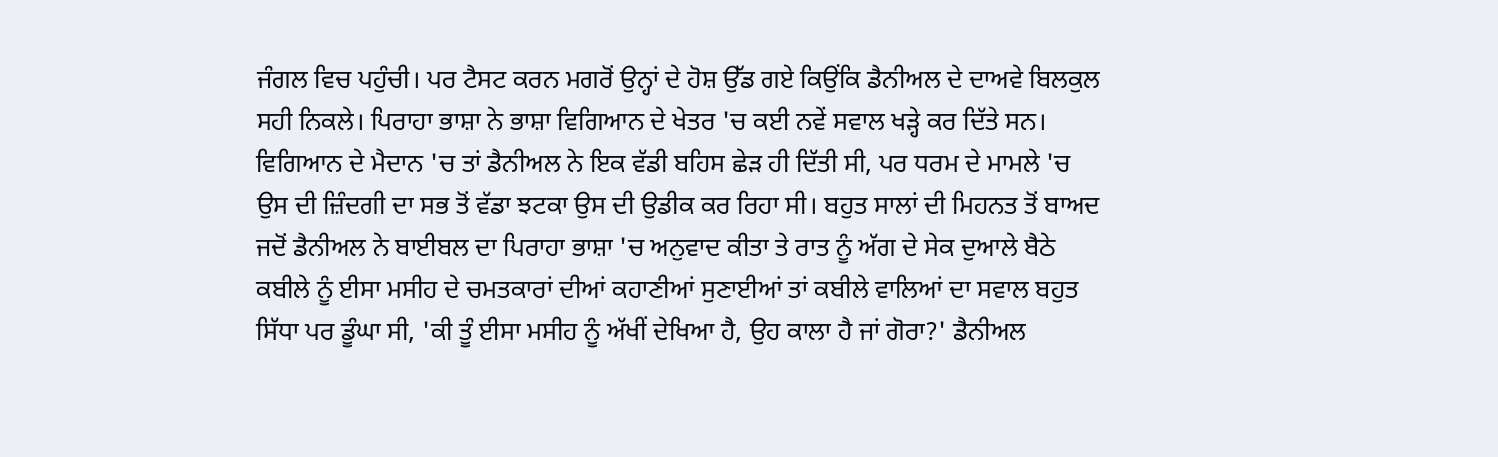ਜੰਗਲ ਵਿਚ ਪਹੁੰਚੀ। ਪਰ ਟੈਸਟ ਕਰਨ ਮਗਰੋਂ ਉਨ੍ਹਾਂ ਦੇ ਹੋਸ਼ ਉੱਡ ਗਏ ਕਿਉਂਕਿ ਡੈਨੀਅਲ ਦੇ ਦਾਅਵੇ ਬਿਲਕੁਲ ਸਹੀ ਨਿਕਲੇ। ਪਿਰਾਹਾ ਭਾਸ਼ਾ ਨੇ ਭਾਸ਼ਾ ਵਿਗਿਆਨ ਦੇ ਖੇਤਰ 'ਚ ਕਈ ਨਵੇਂ ਸਵਾਲ ਖੜ੍ਹੇ ਕਰ ਦਿੱਤੇ ਸਨ।
ਵਿਗਿਆਨ ਦੇ ਮੈਦਾਨ 'ਚ ਤਾਂ ਡੈਨੀਅਲ ਨੇ ਇਕ ਵੱਡੀ ਬਹਿਸ ਛੇੜ ਹੀ ਦਿੱਤੀ ਸੀ, ਪਰ ਧਰਮ ਦੇ ਮਾਮਲੇ 'ਚ ਉਸ ਦੀ ਜ਼ਿੰਦਗੀ ਦਾ ਸਭ ਤੋਂ ਵੱਡਾ ਝਟਕਾ ਉਸ ਦੀ ਉਡੀਕ ਕਰ ਰਿਹਾ ਸੀ। ਬਹੁਤ ਸਾਲਾਂ ਦੀ ਮਿਹਨਤ ਤੋਂ ਬਾਅਦ ਜਦੋਂ ਡੈਨੀਅਲ ਨੇ ਬਾਈਬਲ ਦਾ ਪਿਰਾਹਾ ਭਾਸ਼ਾ 'ਚ ਅਨੁਵਾਦ ਕੀਤਾ ਤੇ ਰਾਤ ਨੂੰ ਅੱਗ ਦੇ ਸੇਕ ਦੁਆਲੇ ਬੈਠੇ ਕਬੀਲੇ ਨੂੰ ਈਸਾ ਮਸੀਹ ਦੇ ਚਮਤਕਾਰਾਂ ਦੀਆਂ ਕਹਾਣੀਆਂ ਸੁਣਾਈਆਂ ਤਾਂ ਕਬੀਲੇ ਵਾਲਿਆਂ ਦਾ ਸਵਾਲ ਬਹੁਤ ਸਿੱਧਾ ਪਰ ਡੂੰਘਾ ਸੀ, 'ਕੀ ਤੂੰ ਈਸਾ ਮਸੀਹ ਨੂੰ ਅੱਖੀਂ ਦੇਖਿਆ ਹੈ, ਉਹ ਕਾਲਾ ਹੈ ਜਾਂ ਗੋਰਾ?' ਡੈਨੀਅਲ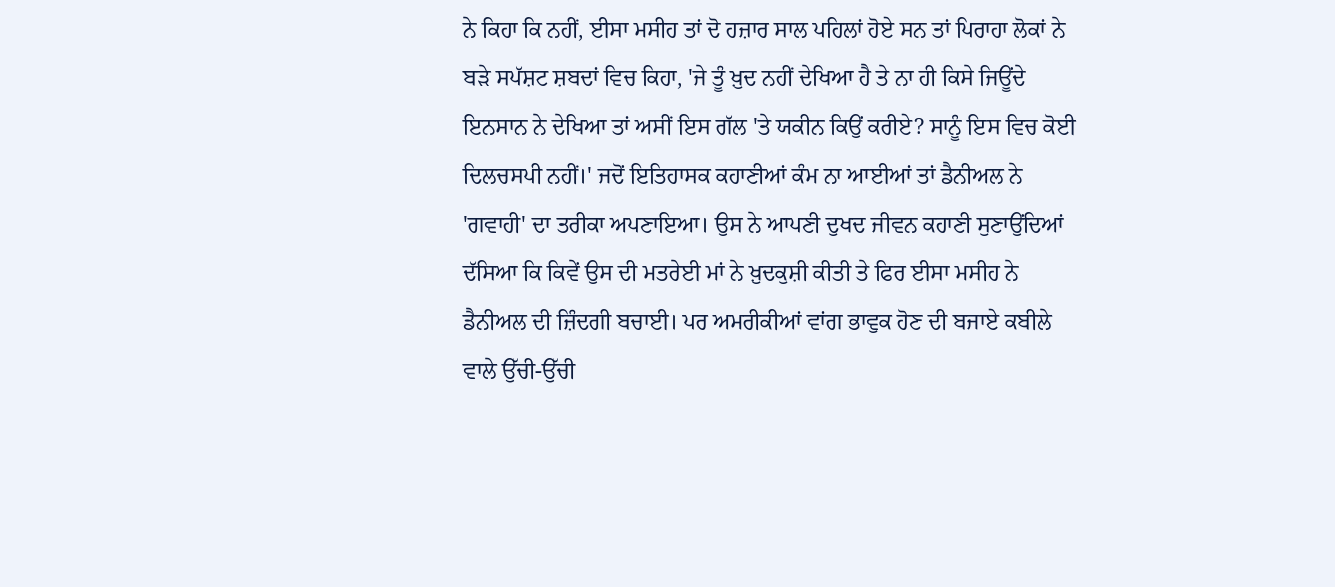ਨੇ ਕਿਹਾ ਕਿ ਨਹੀਂ, ਈਸਾ ਮਸੀਹ ਤਾਂ ਦੋ ਹਜ਼ਾਰ ਸਾਲ ਪਹਿਲਾਂ ਹੋਏ ਸਨ ਤਾਂ ਪਿਰਾਹਾ ਲੋਕਾਂ ਨੇ ਬੜੇ ਸਪੱਸ਼ਟ ਸ਼ਬਦਾਂ ਵਿਚ ਕਿਹਾ, 'ਜੇ ਤੂੰ ਖ਼ੁਦ ਨਹੀਂ ਦੇਖਿਆ ਹੈ ਤੇ ਨਾ ਹੀ ਕਿਸੇ ਜਿਊਂਦੇ ਇਨਸਾਨ ਨੇ ਦੇਖਿਆ ਤਾਂ ਅਸੀਂ ਇਸ ਗੱਲ 'ਤੇ ਯਕੀਨ ਕਿਉਂ ਕਰੀਏ? ਸਾਨੂੰ ਇਸ ਵਿਚ ਕੋਈ ਦਿਲਚਸਪੀ ਨਹੀਂ।' ਜਦੋਂ ਇਤਿਹਾਸਕ ਕਹਾਣੀਆਂ ਕੰਮ ਨਾ ਆਈਆਂ ਤਾਂ ਡੈਨੀਅਲ ਨੇ 'ਗਵਾਹੀ' ਦਾ ਤਰੀਕਾ ਅਪਣਾਇਆ। ਉਸ ਨੇ ਆਪਣੀ ਦੁਖਦ ਜੀਵਨ ਕਹਾਣੀ ਸੁਣਾਉਂਦਿਆਂ ਦੱਸਿਆ ਕਿ ਕਿਵੇਂ ਉਸ ਦੀ ਮਤਰੇਈ ਮਾਂ ਨੇ ਖ਼ੁਦਕੁਸ਼ੀ ਕੀਤੀ ਤੇ ਫਿਰ ਈਸਾ ਮਸੀਹ ਨੇ ਡੈਨੀਅਲ ਦੀ ਜ਼ਿੰਦਗੀ ਬਚਾਈ। ਪਰ ਅਮਰੀਕੀਆਂ ਵਾਂਗ ਭਾਵੁਕ ਹੋਣ ਦੀ ਬਜਾਏ ਕਬੀਲੇ ਵਾਲੇ ਉੱਚੀ-ਉੱਚੀ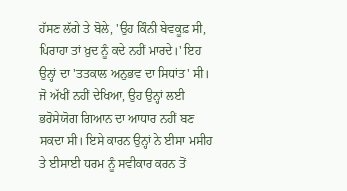ਹੱਸਣ ਲੱਗੇ ਤੇ ਬੋਲੇ, 'ਉਹ ਕਿੰਨੀ ਬੇਵਕੂਫ਼ ਸੀ, ਪਿਰਾਹਾ ਤਾਂ ਖ਼ੁਦ ਨੂੰ ਕਦੇ ਨਹੀਂ ਮਾਰਦੇ।' ਇਹ ਉਨ੍ਹਾਂ ਦਾ 'ਤਤਕਾਲ ਅਨੁਭਵ ਦਾ ਸਿਧਾਂਤ' ਸੀ। ਜੋ ਅੱਖੀਂ ਨਹੀਂ ਦੇਖਿਆ, ਉਹ ਉਨ੍ਹਾਂ ਲਈ ਭਰੋਸੇਯੋਗ ਗਿਆਨ ਦਾ ਆਧਾਰ ਨਹੀਂ ਬਣ ਸਕਦਾ ਸੀ। ਇਸੇ ਕਾਰਨ ਉਨ੍ਹਾਂ ਨੇ ਈਸਾ ਮਸੀਹ ਤੇ ਈਸਾਈ ਧਰਮ ਨੂੰ ਸਵੀਕਾਰ ਕਰਨ ਤੋਂ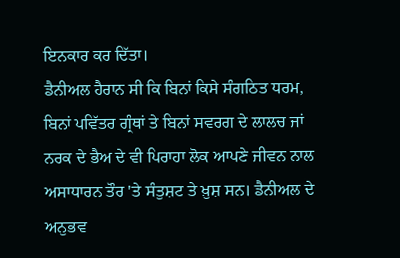ਇਨਕਾਰ ਕਰ ਦਿੱਤਾ।
ਡੈਨੀਅਲ ਹੈਰਾਨ ਸੀ ਕਿ ਬਿਨਾਂ ਕਿਸੇ ਸੰਗਠਿਤ ਧਰਮ, ਬਿਨਾਂ ਪਵਿੱਤਰ ਗ੍ਰੰਥਾਂ ਤੇ ਬਿਨਾਂ ਸਵਰਗ ਦੇ ਲਾਲਚ ਜਾਂ ਨਰਕ ਦੇ ਭੈਅ ਦੇ ਵੀ ਪਿਰਾਹਾ ਲੋਕ ਆਪਣੇ ਜੀਵਨ ਨਾਲ ਅਸਾਧਾਰਨ ਤੌਰ 'ਤੇ ਸੰਤੁਸ਼ਟ ਤੇ ਖ਼ੁਸ਼ ਸਨ। ਡੈਨੀਅਲ ਦੇ ਅਨੁਭਵ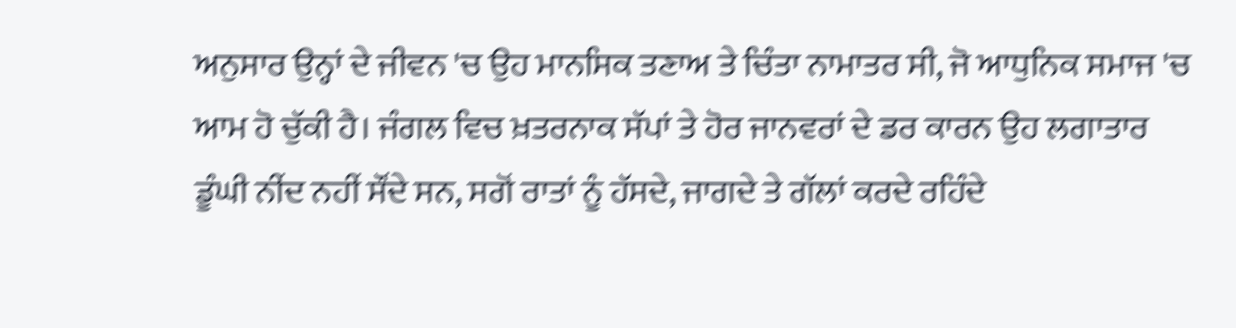ਅਨੁਸਾਰ ਉਨ੍ਹਾਂ ਦੇ ਜੀਵਨ 'ਚ ਉਹ ਮਾਨਸਿਕ ਤਣਾਅ ਤੇ ਚਿੰਤਾ ਨਾਮਾਤਰ ਸੀ, ਜੋ ਆਧੁਨਿਕ ਸਮਾਜ 'ਚ ਆਮ ਹੋ ਚੁੱਕੀ ਹੈ। ਜੰਗਲ ਵਿਚ ਖ਼ਤਰਨਾਕ ਸੱਪਾਂ ਤੇ ਹੋਰ ਜਾਨਵਰਾਂ ਦੇ ਡਰ ਕਾਰਨ ਉਹ ਲਗਾਤਾਰ ਡੂੰਘੀ ਨੀਂਦ ਨਹੀਂ ਸੌਂਦੇ ਸਨ, ਸਗੋਂ ਰਾਤਾਂ ਨੂੰ ਹੱਸਦੇ, ਜਾਗਦੇ ਤੇ ਗੱਲਾਂ ਕਰਦੇ ਰਹਿੰਦੇ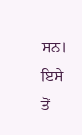ਸਨ। ਇਸੇ ਤੋਂ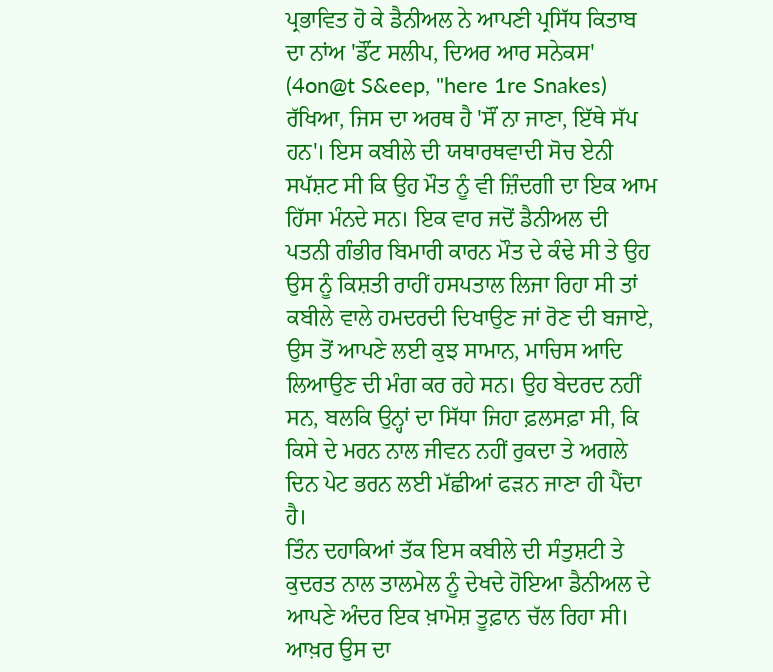ਪ੍ਰਭਾਵਿਤ ਹੋ ਕੇ ਡੈਨੀਅਲ ਨੇ ਆਪਣੀ ਪ੍ਰਸਿੱਧ ਕਿਤਾਬ ਦਾ ਨਾਂਅ 'ਡੌਂਟ ਸਲੀਪ, ਦਿਅਰ ਆਰ ਸਨੇਕਸ' (4on@t S&eep, "here 1re Snakes) ਰੱਖਿਆ, ਜਿਸ ਦਾ ਅਰਥ ਹੈ 'ਸੌਂ ਨਾ ਜਾਣਾ, ਇੱਥੇ ਸੱਪ ਹਨ'। ਇਸ ਕਬੀਲੇ ਦੀ ਯਥਾਰਥਵਾਦੀ ਸੋਚ ਏਨੀ ਸਪੱਸ਼ਟ ਸੀ ਕਿ ਉਹ ਮੌਤ ਨੂੰ ਵੀ ਜ਼ਿੰਦਗੀ ਦਾ ਇਕ ਆਮ ਹਿੱਸਾ ਮੰਨਦੇ ਸਨ। ਇਕ ਵਾਰ ਜਦੋਂ ਡੈਨੀਅਲ ਦੀ ਪਤਨੀ ਗੰਭੀਰ ਬਿਮਾਰੀ ਕਾਰਨ ਮੌਤ ਦੇ ਕੰਢੇ ਸੀ ਤੇ ਉਹ ਉਸ ਨੂੰ ਕਿਸ਼ਤੀ ਰਾਹੀਂ ਹਸਪਤਾਲ ਲਿਜਾ ਰਿਹਾ ਸੀ ਤਾਂ ਕਬੀਲੇ ਵਾਲੇ ਹਮਦਰਦੀ ਦਿਖਾਉਣ ਜਾਂ ਰੋਣ ਦੀ ਬਜਾਏ, ਉਸ ਤੋਂ ਆਪਣੇ ਲਈ ਕੁਝ ਸਾਮਾਨ, ਮਾਚਿਸ ਆਦਿ ਲਿਆਉਣ ਦੀ ਮੰਗ ਕਰ ਰਹੇ ਸਨ। ਉਹ ਬੇਦਰਦ ਨਹੀਂ ਸਨ, ਬਲਕਿ ਉਨ੍ਹਾਂ ਦਾ ਸਿੱਧਾ ਜਿਹਾ ਫ਼ਲਸਫ਼ਾ ਸੀ, ਕਿ ਕਿਸੇ ਦੇ ਮਰਨ ਨਾਲ ਜੀਵਨ ਨਹੀਂ ਰੁਕਦਾ ਤੇ ਅਗਲੇ ਦਿਨ ਪੇਟ ਭਰਨ ਲਈ ਮੱਛੀਆਂ ਫੜਨ ਜਾਣਾ ਹੀ ਪੈਂਦਾ ਹੈ।
ਤਿੰਨ ਦਹਾਕਿਆਂ ਤੱਕ ਇਸ ਕਬੀਲੇ ਦੀ ਸੰਤੁਸ਼ਟੀ ਤੇ ਕੁਦਰਤ ਨਾਲ ਤਾਲਮੇਲ ਨੂੰ ਦੇਖਦੇ ਹੋਇਆ ਡੈਨੀਅਲ ਦੇ ਆਪਣੇ ਅੰਦਰ ਇਕ ਖ਼ਾਮੋਸ਼ ਤੂਫ਼ਾਨ ਚੱਲ ਰਿਹਾ ਸੀ। ਆਖ਼ਰ ਉਸ ਦਾ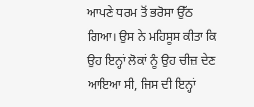ਆਪਣੇ ਧਰਮ ਤੋਂ ਭਰੋਸਾ ਉੱਠ ਗਿਆ। ਉਸ ਨੇ ਮਹਿਸੂਸ ਕੀਤਾ ਕਿ ਉਹ ਇਨ੍ਹਾਂ ਲੋਕਾਂ ਨੂੰ ਉਹ ਚੀਜ਼ ਦੇਣ ਆਇਆ ਸੀ, ਜਿਸ ਦੀ ਇਨ੍ਹਾਂ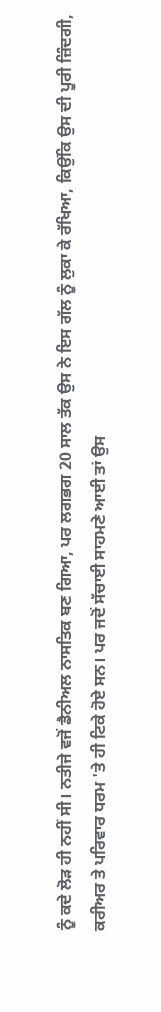ਨੂੰ ਕਦੇ ਲੋੜ ਹੀ ਨਹੀਂ ਸੀ। ਨਤੀਜੇ ਵਜੋਂ ਡੈਨੀਅਲ ਨਾਸਤਿਕ ਬਣ ਗਿਆ, ਪਰ ਲਗਭਗ 20 ਸਾਲ ਤੱਕ ਉਸ ਨੇ ਇਸ ਗੱਲ ਨੂੰ ਲੁਕਾ ਕੇ ਰੱਖਿਆ, ਕਿਉਂਕਿ ਉਸ ਦੀ ਪੂਰੀ ਜ਼ਿੰਦਗੀ, ਕਰੀਅਰ ਤੇ ਪਰਿਵਾਰ ਧਰਮ 'ਤੇ ਹੀ ਟਿਕੇ ਹੋਏ ਸਨ। ਪਰ ਜਦੋਂ ਸੱਚਾਈ ਸਾਹਮਣੇ ਆਈ ਤਾਂ ਉਸ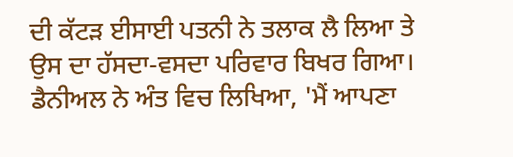ਦੀ ਕੱਟੜ ਈਸਾਈ ਪਤਨੀ ਨੇ ਤਲਾਕ ਲੈ ਲਿਆ ਤੇ ਉਸ ਦਾ ਹੱਸਦਾ-ਵਸਦਾ ਪਰਿਵਾਰ ਬਿਖਰ ਗਿਆ। ਡੈਨੀਅਲ ਨੇ ਅੰਤ ਵਿਚ ਲਿਖਿਆ, 'ਮੈਂ ਆਪਣਾ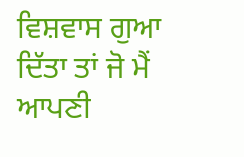ਵਿਸ਼ਵਾਸ ਗੁਆ ਦਿੱਤਾ ਤਾਂ ਜੋ ਮੈਂ ਆਪਣੀ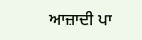ਆਜ਼ਾਦੀ ਪਾ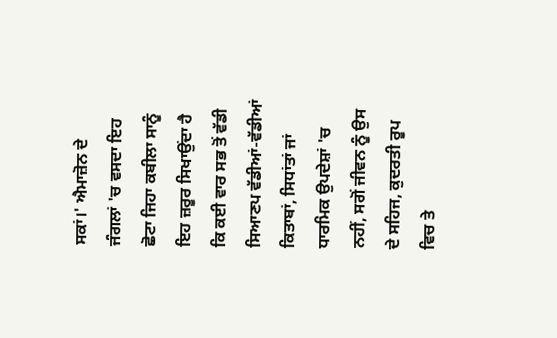ਸਕਾਂ।' ਐਮਾਜ਼ੋਨ ਦੇ ਜੰਗਲਾਂ 'ਚ ਵਸਦਾ ਇਹ ਛੋਟਾ ਜਿਹਾ ਕਬੀਲਾ ਸਾਨੂੰ ਇਹ ਜ਼ਰੂਰ ਸਿਖਾਉਂਦਾ ਹੈ ਕਿ ਕਈ ਵਾਰ ਸਭ ਤੋਂ ਵੱਡੀ ਸਿਆਣਪ ਵੱਡੀਆਂ-ਵੱਡੀਆਂ ਕਿਤਾਬਾਂ, ਸਿਧਾਂਤਾਂ ਜਾਂ ਧਾਰਮਿਕ ਉਪਦੇਸ਼ਾਂ 'ਚ ਨਹੀਂ, ਸਗੋਂ ਜੀਵਨ ਨੂੰ ਉਸ ਦੇ ਸਹਿਜ, ਕੁਦਰਤੀ ਰੂਪ ਵਿਚ ਤੇ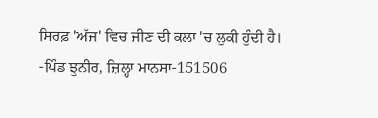ਸਿਰਫ਼ 'ਅੱਜ' ਵਿਚ ਜੀਣ ਦੀ ਕਲਾ 'ਚ ਲੁਕੀ ਹੁੰਦੀ ਹੈ।
-ਪਿੰਡ ਝੁਨੀਰ, ਜ਼ਿਲ੍ਹਾ ਮਾਨਸਾ-151506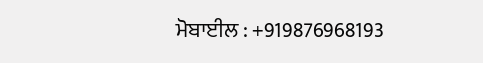ਮੋਬਾਈਲ : +919876968193